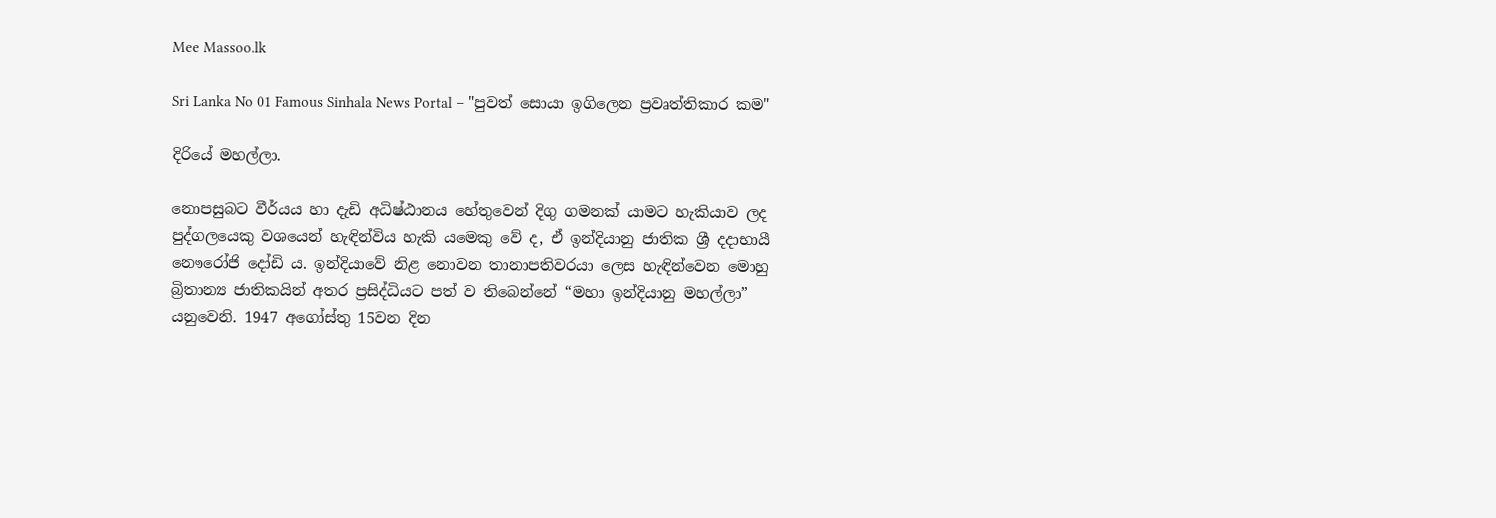Mee Massoo.lk

Sri Lanka No 01 Famous Sinhala News Portal – "පුවත් සොයා ඉගිලෙන ප්‍රවෘත්තිකාර කම"

දිරියේ මහල්ලා.

නොපසුබට වීර්යය හා දැඩි අධිෂ්ඨානය හේතුවෙන් දිගු ගමනක් යාමට හැකියාව ලද පුද්ගලයෙකු වශයෙන් හැඳින්විය හැකි යමෙකු වේ ද, ඒ ඉන්දියානු ජාතික ශ්‍රී දදාභායී නෞරෝජි දෝඩි ය. ඉන්දියාවේ නිළ නොවන තානාපතිවරයා ලෙස හැඳින්වෙන මොහු බ්‍රිතාන්‍ය ජාතිකයින් අතර ප්‍රසිද්ධියට පත් ව තිබෙන්නේ “මහා ඉන්දියානු මහල්ලා” යනුවෙනි. 1947 අගෝස්තු 15වන දින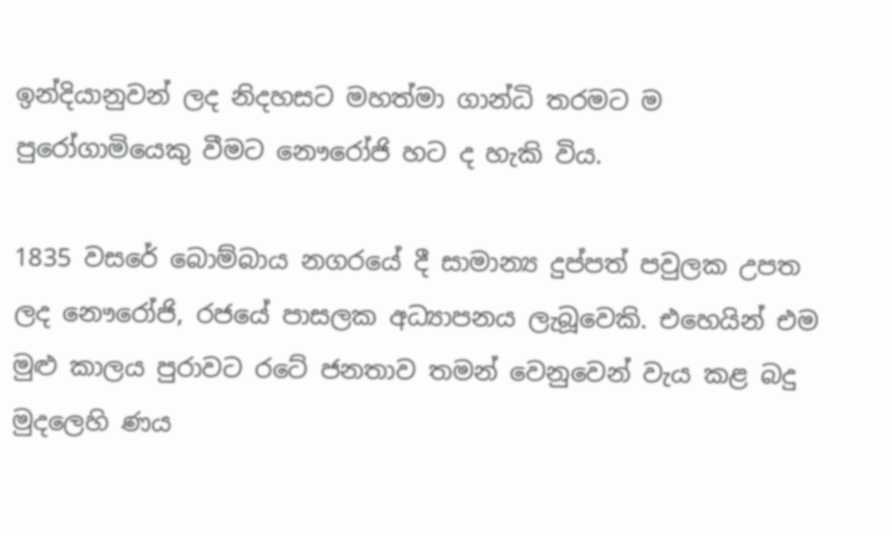ඉන්දියානුවන් ලද නිදහසට මහත්මා ගාන්ධි තරමට ම පුරෝගාමියෙකු වීමට නෞරෝජි හට ද හැකි විය.

1835 වසරේ බොම්බාය නගරයේ දී සාමාන්‍ය දුප්පත් පවුලක උපත ලද නෞරෝජි, රජයේ පාසලක අධ්‍යාපනය ලැබූවෙකි. එහෙයින් එම මුළු කාලය පුරාවට රටේ ජනතාව තමන් වෙනුවෙන් වැය කළ බදු මුදලෙහි ණය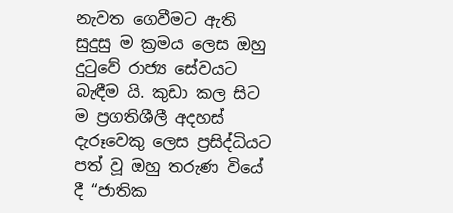නැවත ගෙවීමට ඇති සුදුසු ම ක්‍රමය ලෙස ඔහු දුටුවේ රාජ්‍ය සේවයට බැඳීම යි. කුඩා කල සිට ම ප්‍රගතිශීලී අදහස් දැරූවෙකු ලෙස ප්‍රසිද්ධියට පත් වූ ඔහු තරුණ වියේ දී “ජාතික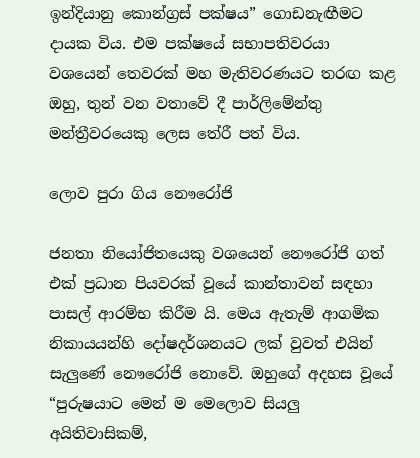ඉන්දියානු කොන්ග්‍රස් පක්ෂය” ගොඩනැඟීමට දායක විය. එම පක්ෂයේ සභාපතිවරයා වශයෙන් තෙවරක් මහ මැතිවරණයට තරඟ කළ ඔහු, තුන් වන වතාවේ දී පාර්ලිමේන්තු මන්ත්‍රීවරයෙකු ලෙස තේරී පත් විය.

ලොව පුරා ගිය නෞරෝජි

ජනතා නියෝජිතයෙකු වශයෙන් නෞරෝජි ගත් එක් ප්‍රධාන පියවරක් වූයේ කාන්තාවන් සඳහා පාසල් ආරම්භ කිරීම යි. මෙය ඇතැම් ආගමික නිකායයන්හි දෝෂදර්ශනයට ලක් වුවත් එයින් සැලුණේ නෞරෝජි නොවේ. ඔහුගේ අදහස වූයේ “පුරුෂයාට මෙන් ම මෙලොව සියලු අයිතිවාසිකම්,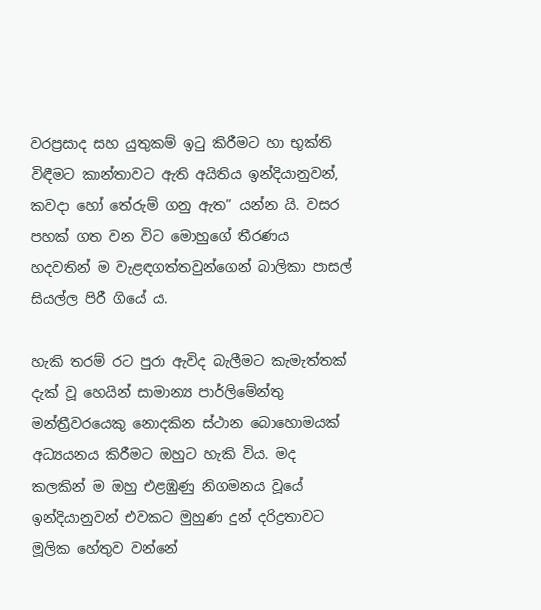වරප්‍රසාද සහ යුතුකම් ඉටු කිරීමට හා භුක්ති විඳීමට කාන්තාවට ඇති අයිතිය ඉන්දියානුවන්, කවදා හෝ තේරුම් ගනු ඇත” යන්න යි. වසර පහක් ගත වන විට මොහුගේ තීරණය හදවතින් ම වැළඳගත්තවුන්ගෙන් බාලිකා පාසල් සියල්ල පිරී ගියේ ය.

හැකි තරම් රට පුරා ඇවිද බැලීමට කැමැත්තක් දැක් වූ හෙයින් සාමාන්‍ය පාර්ලිමේන්තු මන්ත්‍රීවරයෙකු නොදකින ස්ථාන බොහොමයක් අධ්‍යයනය කිරීමට ඔහුට හැකි විය. මද කලකින් ම ඔහු එළඹුණු නිගමනය වූයේ ඉන්දියානුවන් එවකට මුහුණ දුන් දරිද්‍රතාවට මූලික හේතුව වන්නේ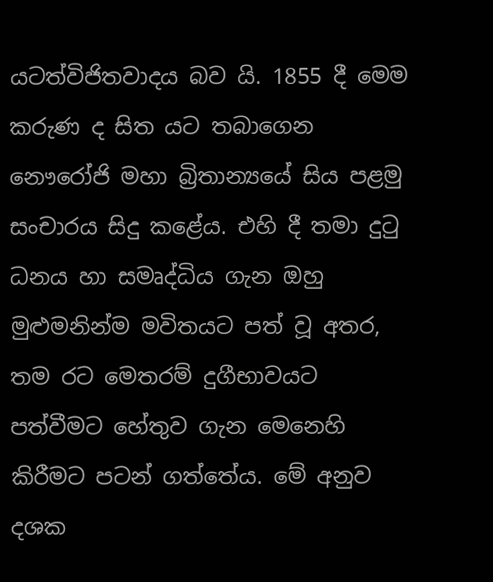යටත්විජිතවාදය බව යි. 1855 දී මෙම කරුණ ද සිත යට තබාගෙන නෞරෝජි මහා බ්‍රිතාන්‍යයේ සිය පළමු සංචාරය සිදු කළේය. එහි දී තමා දුටු ධනය හා සමෘද්ධිය ගැන ඔහු මුළුමනින්ම මවිතයට පත් වූ අතර, තම රට මෙතරම් දුගීභාවයට පත්වීමට හේතුව ගැන මෙනෙහි කිරීමට පටන් ගත්තේය. මේ අනුව දශක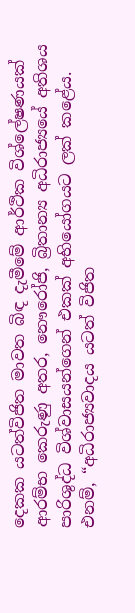දෙකක යටත්විජිත මාවත බිඳ දැමීමේ ආර්ථික විශ්ලේෂණයක් ආරම්භ කෙරුණු අතර, නෞරෝජි, බ්‍රිතාන්‍ය අධිරාජ්‍යයේ අතිශය පාරිශුද්ධ විශ්වාසයන්ගෙන් එකක් අභියෝගයට ලක් කළේය. එනම්, “අධිරාජ්‍යවාදය යටත් විජිත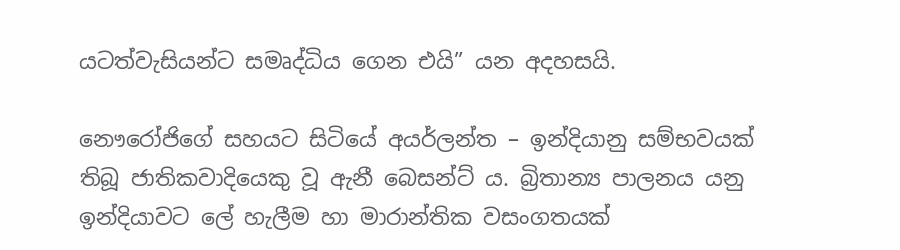යටත්වැසියන්ට සමෘද්ධිය ගෙන එයි” යන අදහසයි.

නෞරෝජිගේ සහයට සිටියේ අයර්ලන්ත – ඉන්දියානු සම්භවයක් තිබූ ජාතිකවාදියෙකු වූ ඇනී බෙසන්ට් ය. බ්‍රිතාන්‍ය පාලනය යනු ඉන්දියාවට ලේ හැලීම හා මාරාන්තික වසංගතයක්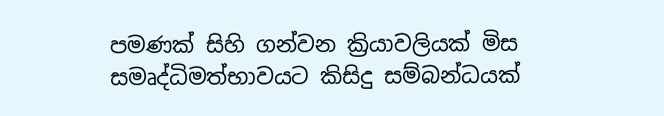පමණක් සිහි ගන්වන ක්‍රියාවලියක් මිස සමෘද්ධිමත්භාවයට කිසිදු සම්බන්ධයක්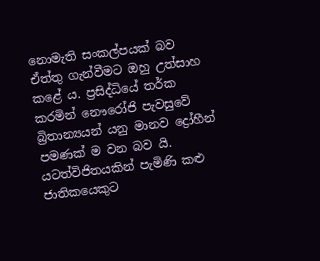නොමැති සංකල්පයක් බව ඒත්තු ගැන්වීමට ඔහු උත්සාහ කළේ ය. ප්‍රසිද්ධියේ තර්ක කරමින් නෞරෝජි පැවසුවේ බ්‍රිතාන්‍යයන් යනු මානව ද්‍රෝහීන් පමණක් ම වන බව යි. යටත්විජිතයකින් පැමිණි කළු ජාතිකයෙකුට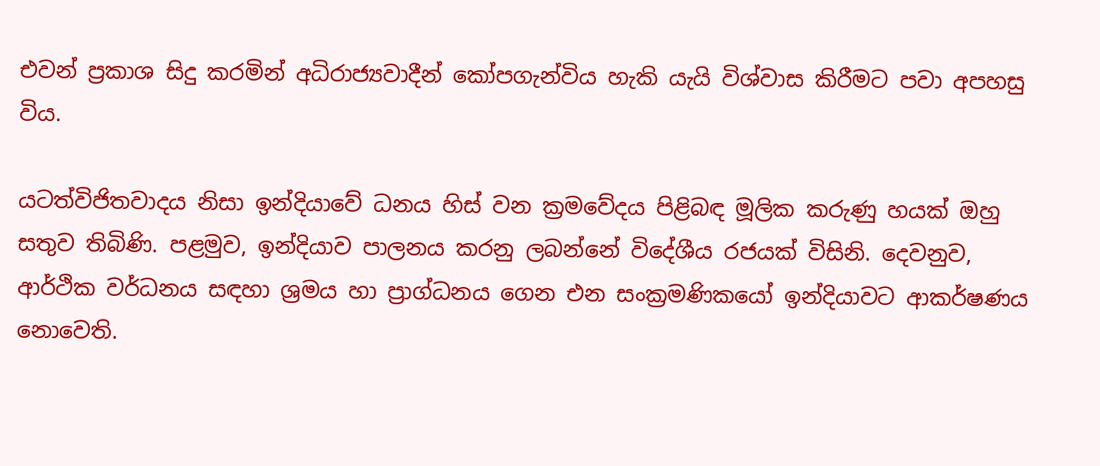එවන් ප්‍රකාශ සිදු කරමින් අධිරාජ්‍යවාදීන් කෝපගැන්විය හැකි යැයි විශ්වාස කිරීමට පවා අපහසු විය.

යටත්විජිතවාදය නිසා ඉන්දියාවේ ධනය හිස් වන ක්‍රමවේදය පිළිබඳ මූලික කරුණු හයක් ඔහු සතුව තිබිණි. පළමුව, ඉන්දියාව පාලනය කරනු ලබන්නේ විදේශීය රජයක් විසිනි. දෙවනුව, ආර්ථික වර්ධනය සඳහා ශ්‍රමය හා ප්‍රාග්ධනය ගෙන එන සංක්‍රමණිකයෝ ඉන්දියාවට ආකර්ෂණය නොවෙති.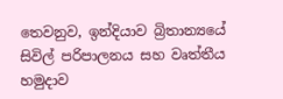තෙවනුව, ඉන්දියාව බ්‍රිතාන්‍යයේ සිවිල් පරිපාලනය සහ වෘත්තීය හමුදාව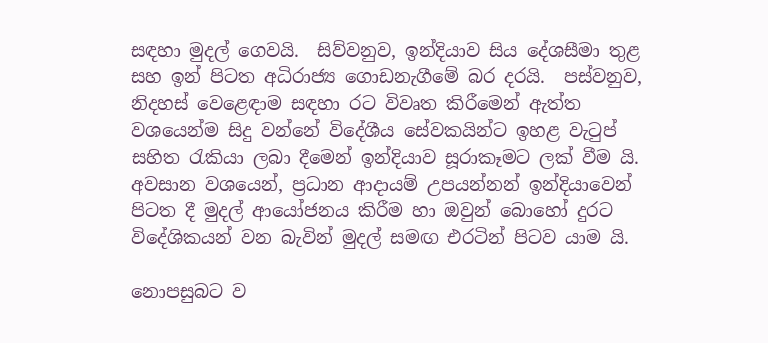සඳහා මුදල් ගෙවයි.  සිව්වනුව, ඉන්දියාව සිය දේශසීමා තුළ සහ ඉන් පිටත අධිරාජ්‍ය ගොඩනැගීමේ බර දරයි.  පස්වනුව, නිදහස් වෙළෙඳාම සඳහා රට විවෘත කිරීමෙන් ඇත්ත වශයෙන්ම සිදු වන්නේ විදේශීය සේවකයින්ට ඉහළ වැටුප් සහිත රැකියා ලබා දීමෙන් ඉන්දියාව සූරාකෑමට ලක් වීම යි.  අවසාන වශයෙන්, ප්‍රධාන ආදායම් උපයන්නන් ඉන්දියාවෙන් පිටත දී මුදල් ආයෝජනය කිරීම හා ඔවුන් බොහෝ දුරට විදේශිකයන් වන බැවින් මුදල් සමඟ එරටින් පිටව යාම යි.

නොපසුබට ව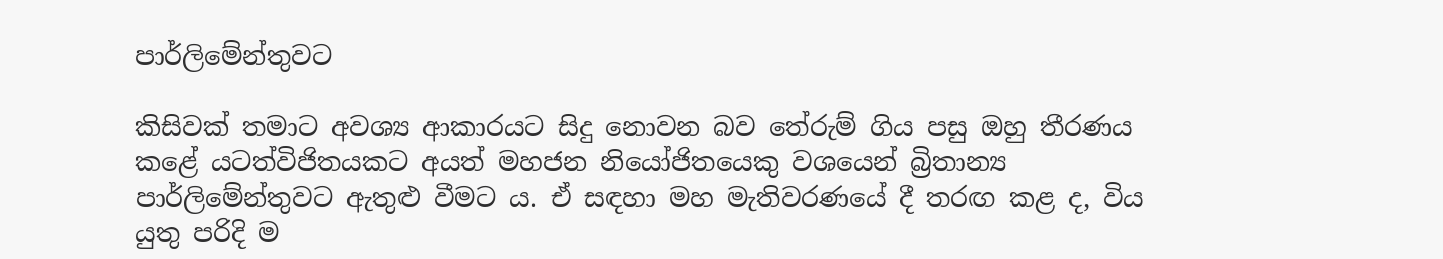පාර්ලිමේන්තුවට

කිසිවක් තමාට අවශ්‍ය ආකාරයට සිදු නොවන බව තේරුම් ගිය පසු ඔහු තීරණය කළේ යටත්විජිතයකට අයත් මහජන නියෝජිතයෙකු වශයෙන් බ්‍රිතාන්‍ය පාර්ලිමේන්තුවට ඇතුළු වීමට ය. ඒ සඳහා මහ මැතිවරණයේ දී තරඟ කළ ද, විය යුතු පරිදි ම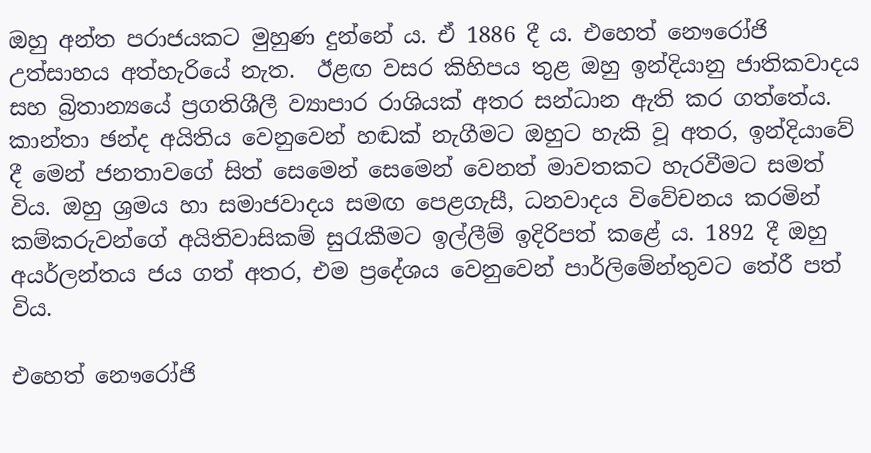ඔහු අන්ත පරාජයකට මුහුණ දුන්නේ ය. ඒ 1886 දී ය. එහෙත් නෞරෝජි උත්සාහය අත්හැරියේ නැත.  ඊළඟ වසර කිහිපය තුළ ඔහු ඉන්දියානු ජාතිකවාදය සහ බ්‍රිතාන්‍යයේ ප්‍රගතිශීලී ව්‍යාපාර රාශියක් අතර සන්ධාන ඇති කර ගත්තේය.  කාන්තා ඡන්ද අයිතිය වෙනුවෙන් හඬක් නැගීමට ඔහුට හැකි වූ අතර, ඉන්දියාවේ දී මෙන් ජනතාවගේ සිත් සෙමෙන් සෙමෙන් වෙනත් මාවතකට හැරවීමට සමත් විය. ඔහු ශ්‍රමය හා සමාජවාදය සමඟ පෙළගැසී, ධනවාදය විවේචනය කරමින් කම්කරුවන්ගේ අයිතිවාසිකම් සුරැකීමට ඉල්ලීම් ඉදිරිපත් කළේ ය. 1892 දී ඔහු අයර්ලන්තය ජය ගත් අතර, එම ප්‍රදේශය වෙනුවෙන් පාර්ලිමේන්තුවට තේරී පත් විය.

එහෙත් නෞරෝජි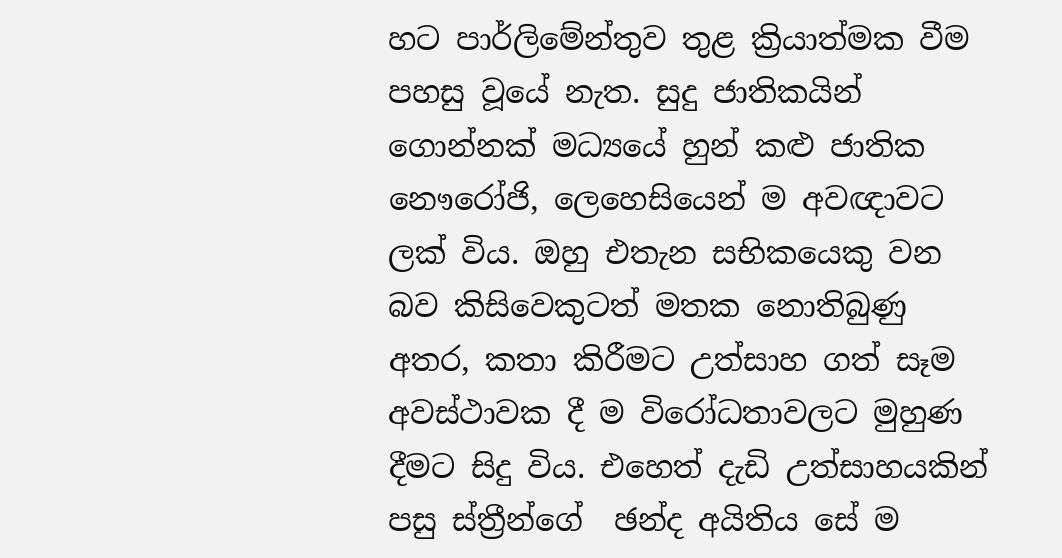හට පාර්ලිමේන්තුව තුළ ක්‍රියාත්මක වීම පහසු වූයේ නැත. සුදු ජාතිකයින් ගොන්නක් මධ්‍යයේ හුන් කළු ජාතික නෞරෝජි, ලෙහෙසියෙන් ම අවඥාවට ලක් විය. ඔහු එතැන සභිකයෙකු වන බව කිසිවෙකුටත් මතක නොතිබුණු අතර, කතා කිරීමට උත්සාහ ගත් සෑම අවස්ථාවක දී ම විරෝධතාවලට මුහුණ දීමට සිදු විය. එහෙත් දැඩි උත්සාහයකින් පසු ස්ත්‍රීන්ගේ  ඡන්ද අයිතිය සේ ම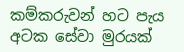කම්කරුවන් හට පැය අටක සේවා මුරයක්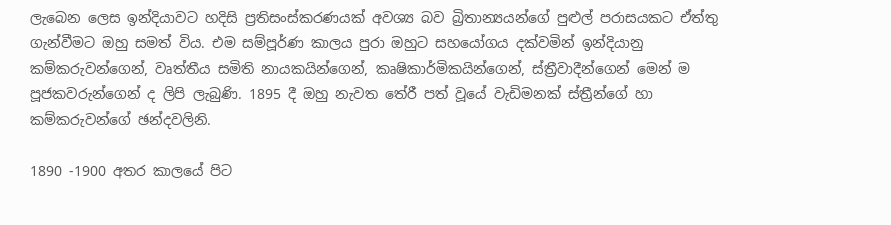ලැබෙන ලෙස ඉන්දියාවට හදිසි ප්‍රතිසංස්කරණයක් අවශ්‍ය බව බ්‍රිතාන්‍යයන්ගේ පුළුල් පරාසයකට ඒත්තු ගැන්වීමට ඔහු සමත් විය. එම සම්පූර්ණ කාලය පුරා ඔහුට සහයෝගය දක්වමින් ඉන්දියානු කම්කරුවන්ගෙන්, වෘත්තීය සමිති නායකයින්ගෙන්, කෘෂිකාර්මිකයින්ගෙන්, ස්ත්‍රීවාදීන්ගෙන් මෙන් ම පූජකවරුන්ගෙන් ද ලිපි ලැබුණි. 1895 දී ඔහු නැවත තේරී පත් වූයේ වැඩිමනක් ස්ත්‍රීන්ගේ හා කම්කරුවන්ගේ ඡන්දවලිනි.

1890 -1900 අතර කාලයේ පිට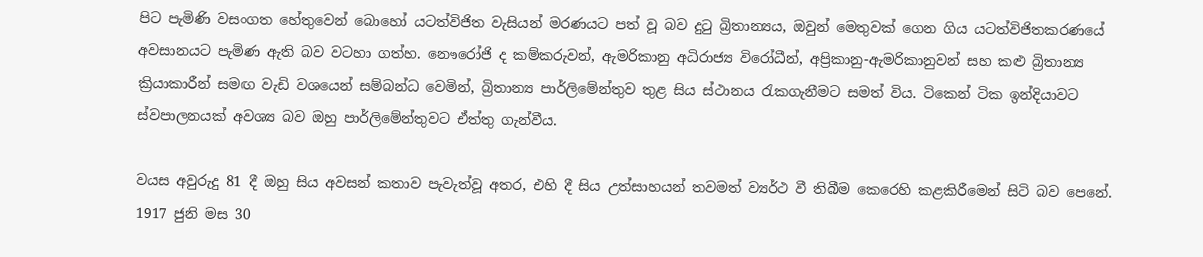පිට පැමිණි වසංගත හේතුවෙන් බොහෝ යටත්විජිත වැසියන් මරණයට පත් වූ බව දුටු බ්‍රිතාන්‍යය, ඔවුන් මෙතුවක් ගෙන ගිය යටත්විජිතකරණයේ අවසානයට පැමිණ ඇති බව වටහා ගත්හ. නෞරෝජි ද කම්කරුවන්, ඇමරිකානු අධිරාජ්‍ය විරෝධීන්, අප්‍රිකානු-ඇමරිකානුවන් සහ කළු බ්‍රිතාන්‍ය ක්‍රියාකාරීන් සමඟ වැඩි වශයෙන් සම්බන්ධ වෙමින්, බ්‍රිතාන්‍ය පාර්ලිමේන්තුව තුළ සිය ස්ථානය රැකගැනීමට සමත් විය. ටිකෙන් ටික ඉන්දියාවට ස්වපාලනයක් අවශ්‍ය බව ඔහු පාර්ලිමේන්තුවට ඒත්තු ගැන්වීය.

වයස අවුරුදු 81 දී ඔහු සිය අවසන් කතාව පැවැත්වූ අතර, එහි දී සිය උත්සාහයන් තවමත් ව්‍යර්ථ වී තිබීම කෙරෙහි කළකිරීමෙන් සිටි බව පෙනේ. 1917 ජුනි මස 30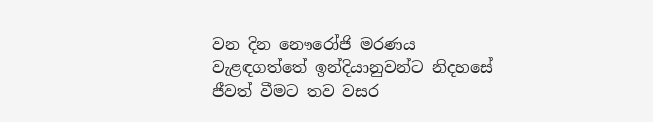වන දින නෞරෝජි මරණය වැළඳගත්තේ ඉන්දියානුවන්ට නිදහසේ ජීවත් වීමට තව වසර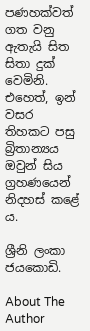පණහක්වත් ගත වනු ඇතැයි සිත සිතා දුක් වෙමිනි. එහෙත්, ඉන් වසර තිහකට පසු බ්‍රිතාන්‍යය ඔවුන් සිය ග්‍රහණයෙන් නිදහස් කළේ ය.

ශ්‍රීනි ලංකා ජයකොඩි.

About The Author